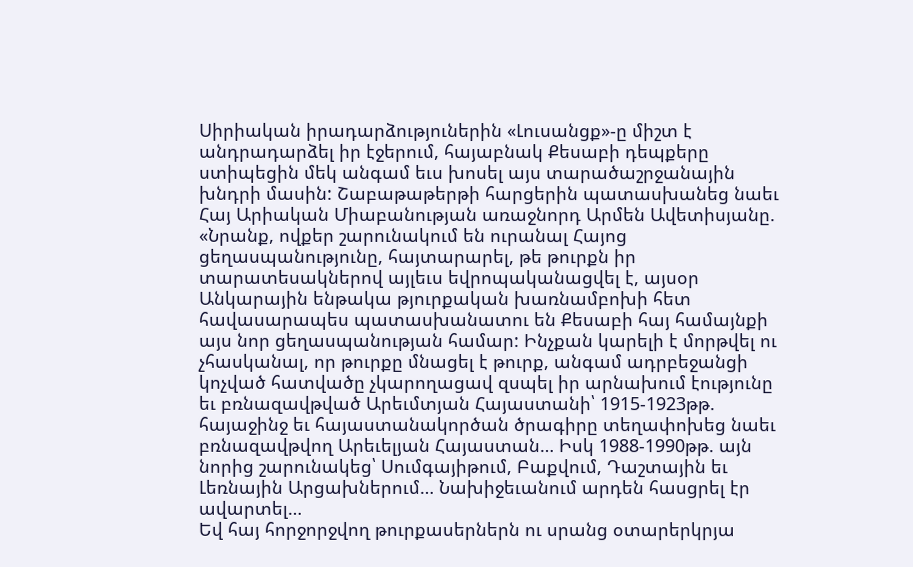Սիրիական իրադարձություներին «Լուսանցք»-ը միշտ է անդրադարձել իր էջերում, հայաբնակ Քեսաբի դեպքերը ստիպեցին մեկ անգամ եւս խոսել այս տարածաշրջանային խնդրի մասին: Շաբաթաթերթի հարցերին պատասխանեց նաեւ Հայ Արիական Միաբանության առաջնորդ Արմեն Ավետիսյանը. «Նրանք, ովքեր շարունակում են ուրանալ Հայոց ցեղասպանությունը, հայտարարել, թե թուրքն իր տարատեսակներով այլեւս եվրոպականացվել է, այսօր Անկարային ենթակա թյուրքական խառնամբոխի հետ հավասարապես պատասխանատու են Քեսաբի հայ համայնքի այս նոր ցեղասպանության համար: Ինչքան կարելի է մորթվել ու չհասկանալ, որ թուրքը մնացել է թուրք, անգամ ադրբեջանցի կոչված հատվածը չկարողացավ զսպել իր արնախում էությունը եւ բռնազավթված Արեւմտյան Հայաստանի՝ 1915-1923թթ. հայաջինջ եւ հայաստանակործան ծրագիրը տեղափոխեց նաեւ բռնազավթվող Արեւելյան Հայաստան… Իսկ 1988-1990թթ. այն նորից շարունակեց՝ Սումգայիթում, Բաքվում, Դաշտային եւ Լեռնային Արցախներում… Նախիջեւանում արդեն հասցրել էր ավարտել…
Եվ հայ հորջորջվող թուրքասերներն ու սրանց օտարերկրյա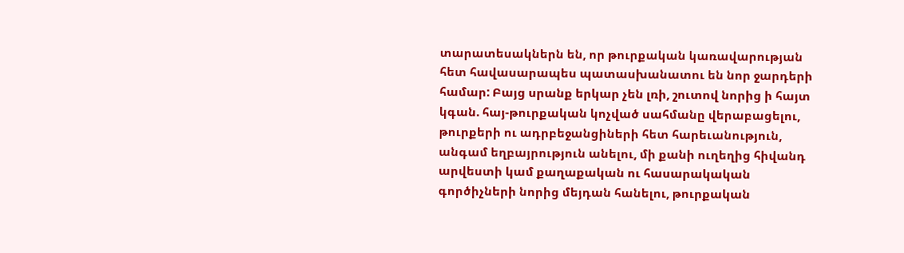տարատեսակներն են, որ թուրքական կառավարության հետ հավասարապես պատասխանատու են նոր ջարդերի համար: Բայց սրանք երկար չեն լռի, շուտով նորից ի հայտ կգան. հայ-թուրքական կոչված սահմանը վերաբացելու, թուրքերի ու ադրբեջանցիների հետ հարեւանություն, անգամ եղբայրություն անելու, մի քանի ուղեղից հիվանդ արվեստի կամ քաղաքական ու հասարակական գործիչների նորից մեյդան հանելու, թուրքական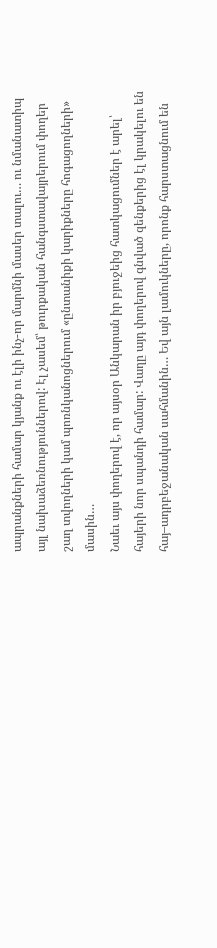ապրանքների համար կյանք ու էլի ինչ-որ մարմնի մասեր տալու… ու նմանատիպ այլ նախաձեռնություններով: Էլ չասեմ՝ թուրքական հանգստավայրերում փողեր շաղ տվողների կամ պոռնկանոցներում «ընտանիքի կարիքները հոգացողների» մասին…
Նաեւ այս փողերով է, որ այսօր Անկարան իր բյուջեից հատկացումներ է արել՝ հայերի նոր սպանդի համար: Վաղը այդ փողերով գնված զենքերից էլ կրակելու են հայ–ադրբեջանական սահմանին… Եվ այն լամուկները, որոնք հարստացնում են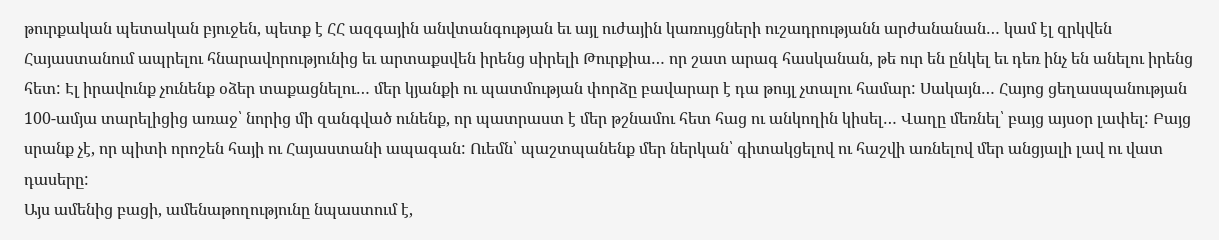թուրքական պետական բյուջեն, պետք է ՀՀ ազգային անվտանգության եւ այլ ուժային կառույցների ուշադրությանն արժանանան… կամ էլ զրկվեն Հայաստանում ապրելու հնարավորությունից եւ արտաքսվեն իրենց սիրելի Թուրքիա… որ շատ արագ հասկանան, թե ուր են ընկել եւ դեռ ինչ են անելու իրենց հետ: Էլ իրավունք չունենք օձեր տաքացնելու… մեր կյանքի ու պատմության փորձը բավարար է դա թույլ չտալու համար: Սակայն… Հայոց ցեղասպանության 100-ամյա տարելիցից առաջ՝ նորից մի զանգված ունենք, որ պատրաստ է մեր թշնամու հետ հաց ու անկողին կիսել… Վաղը մեռնել՝ բայց այսօր լափել: Բայց սրանք չէ, որ պիտի որոշեն հայի ու Հայաստանի ապագան: Ուեմն՝ պաշտպանենք մեր ներկան՝ գիտակցելով ու հաշվի առնելով մեր անցյալի լավ ու վատ դասերը:
Այս ամենից բացի, ամենաթողությունը նպաստում է,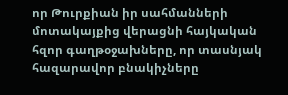որ Թուրքիան իր սահմանների մոտակայքից վերացնի հայկական հզոր գաղթօջախները, որ տասնյակ հազարավոր բնակիչները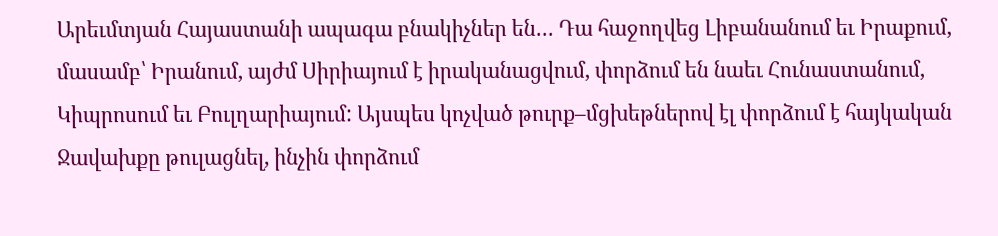Արեւմտյան Հայաստանի ապագա բնակիչներ են… Դա հաջողվեց Լիբանանում եւ Իրաքում, մասամբ՝ Իրանում, այժմ Սիրիայում է իրականացվում, փորձում են նաեւ Հունաստանում, Կիպրոսում եւ Բուլղարիայում: Այսպես կոչված թուրք–մցխեթներով էլ փորձում է հայկական Ջավախքը թուլացնել, ինչին փորձում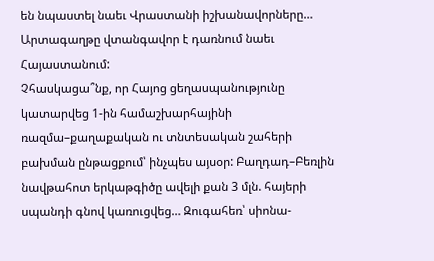են նպաստել նաեւ Վրաստանի իշխանավորները… Արտագաղթը վտանգավոր է դառնում նաեւ Հայաստանում:
Չհասկացա՞նք, որ Հայոց ցեղասպանությունը կատարվեց 1-ին համաշխարհայինի ռազմա–քաղաքական ու տնտեսական շահերի բախման ընթացքում՝ ինչպես այսօր: Բաղդադ–Բեռլին նավթահոտ երկաթգիծը ավելի քան 3 մլն. հայերի սպանդի գնով կառուցվեց… Զուգահեռ՝ սիոնա-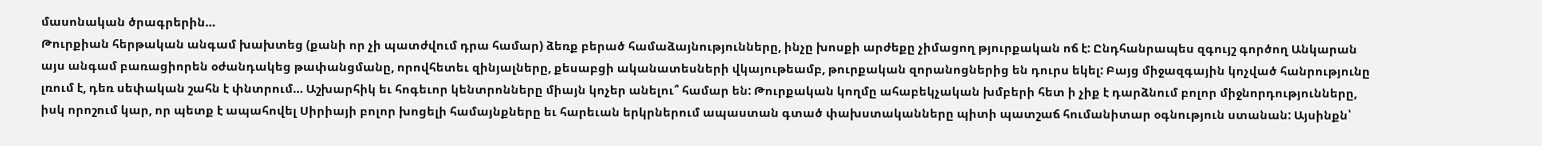մասոնական ծրագրերին…
Թուրքիան հերթական անգամ խախտեց (քանի որ չի պատժվում դրա համար) ձեռք բերած համաձայնությունները, ինչը խոսքի արժեքը չիմացող թյուրքական ոճ է: Ընդհանրապես զգույշ գործող Անկարան այս անգամ բառացիորեն օժանդակեց թափանցմանը, որովհետեւ զինյալները, քեսաբցի ականատեսների վկայութեամբ, թուրքական զորանոցներից են դուրս եկել: Բայց միջազգային կոչված հանրությունը լռում է, դեռ սեփական շահն է փնտրում… Աշխարհիկ եւ հոգեւոր կենտրոնները միայն կոչեր անելու՞ համար են: Թուրքական կողմը ահաբեկչական խմբերի հետ ի չիք է դարձնում բոլոր միջնորդությունները, իսկ որոշում կար, որ պետք է ապահովել Սիրիայի բոլոր խոցելի համայնքները եւ հարեւան երկրներում ապաստան գտած փախստականները պիտի պատշաճ հումանիտար օգնություն ստանան: Այսինքն՝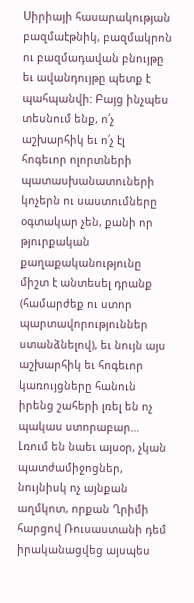Սիրիայի հասարակության բազմաէթնիկ, բազմակրոն ու բազմադավան բնույթը եւ ավանդույթը պետք է պահպանվի: Բայց ինչպես տեսնում ենք, ո՛չ աշխարհիկ եւ ո՛չ էլ հոգեւոր ոլորտների պատասխանատուների կոչերն ու սաստումները օգտակար չեն, քանի որ թյուրքական քաղաքականությունը միշտ է անտեսել դրանք (համարժեք ու ստոր պարտավորություններ ստանձնելով), եւ նույն այս աշխարհիկ եւ հոգեւոր կառույցները հանուն իրենց շահերի լռել են ոչ պակաս ստորաբար…
Լռում են նաեւ այսօր, չկան պատժամիջոցներ, նույնիսկ ոչ այնքան աղմկոտ, որքան Ղրիմի հարցով Ռուսաստանի դեմ իրականացվեց այսպես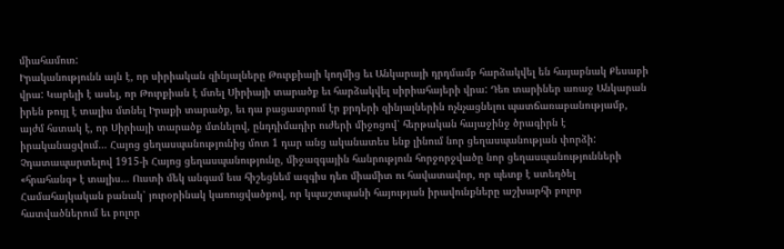միահամուռ:
Իրականությունն այն է, որ սիրիական զինյալները Թուրքիայի կողմից եւ Անկարայի դրդմամբ հարձակվել են հայաբնակ Քեսաբի վրա: Կարելի է ասել, որ Թուրքիան է մտել Սիրիայի տարածք եւ հարձակվել սիրիահայերի վրա: Դեռ տարիներ առաջ Անկարան իրեն թույլ է տալիս մտնել Իրաքի տարածք, եւ դա բացատրում էր քրդերի զինյալներին ոչնչացնելու պատճառաբանությամբ, այժմ հստակ է, որ Սիրիայի տարածք մտնելով, ընդդիմադիր ուժերի միջոցով՝ հերթական հայաջինջ ծրագիրն է իրականացվում… Հայոց ցեղասպանությունից մոտ 1 դար անց ականատես ենք լինում նոր ցեղասպանության փորձի:
Չդատապարտելով 1915-ի Հայոց ցեղասպանությունը, միջազգային հանրություն հորջորջվածը նոր ցեղասպանությունների «հրահանգ» է տալիս… Ուստի մեկ անգամ եւս հիշեցնեմ ազգիս դեռ միամիտ ու հավատավոր, որ պետք է ստեղծել Համահայկական բանակ՝ յուրօրինակ կառուցվածքով, որ կպաշտպանի հայության իրավունքները աշխարհի բոլոր հատվածներում եւ բոլոր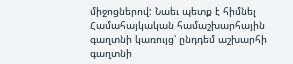միջոցներով: Նաեւ պետք է հիմնել Համահայկական համաշխարհային գաղտնի կառույց՝ ընդդեմ աշխարհի գաղտնի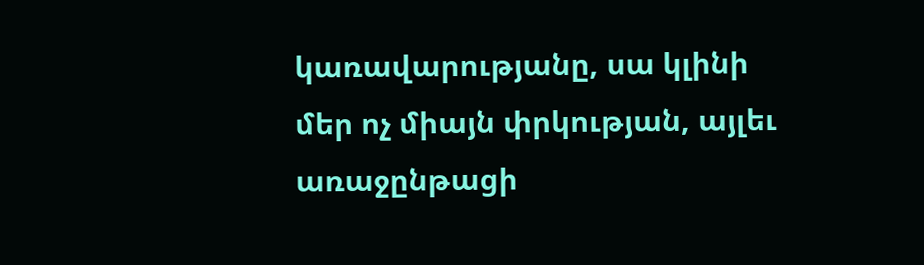կառավարությանը, սա կլինի մեր ոչ միայն փրկության, այլեւ առաջընթացի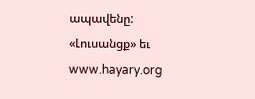ապավենը:
«Լուսանցք» եւ www.hayary.org